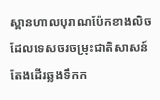ស្ពានហាលបុរាណប៉ែកខាងលិច ដែលទេសចរចម្រុះជាតិសាសន៍តែងដើរឆ្លងទឹកក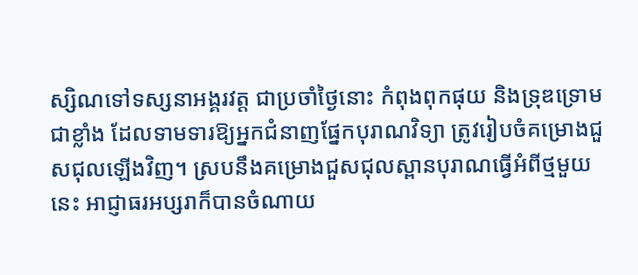ស្សិណទៅទស្សនាអង្គរវត្ត ជាប្រចាំថ្ងៃនោះ កំពុងពុកផុយ និងទ្រុឌទ្រោមជាខ្លាំង ដែលទាមទារឱ្យអ្នកជំនាញផ្នែកបុរាណវិទ្យា ត្រូវរៀបចំគម្រោងជួសជុលឡើងវិញ។ ស្របនឹងគម្រោងជួសជុលស្ពានបុរាណធ្វើអំពីថ្មមួយនេះ អាជ្ញាធរអប្សរាក៏បានចំណាយ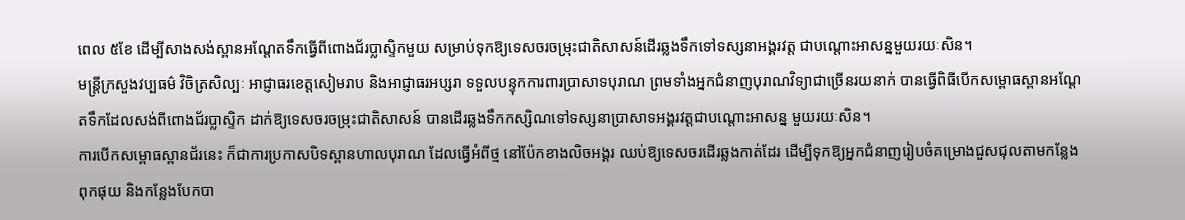ពេល ៥ខែ ដើម្បីសាងសង់ស្ពានអណ្ដែតទឹកធ្វើពីពោងជ័រប្លាស្ទិកមួយ សម្រាប់ទុកឱ្យទេសចរចម្រុះជាតិសាសន៍ដើរឆ្លងទឹកទៅទស្សនាអង្គរវត្ត ជាបណ្ដោះអាសន្នមួយរយៈសិន។
មន្ត្រីក្រសួងវប្បធម៌ វិចិត្រសិល្បៈ អាជ្ញាធរខេត្តសៀមរាប និងអាជ្ញាធរអប្សរា ទទួលបន្ទុកការពារប្រាសាទបុរាណ ព្រមទាំងអ្នកជំនាញបុរាណវិទ្យាជាច្រើនរយនាក់ បានធ្វើពិធីបើកសម្ពោធស្ពានអណ្ដែតទឹកដែលសង់ពីពោងជ័រប្លាស្ទិក ដាក់ឱ្យទេសចរចម្រុះជាតិសាសន៍ បានដើរឆ្លងទឹកកស្សិណទៅទស្សនាប្រាសាទអង្គរវត្តជាបណ្ដោះអាសន្ន មួយរយៈសិន។
ការបើកសម្ពោធស្ពានជ័រនេះ ក៏ជាការប្រកាសបិទស្ពានហាលបុរាណ ដែលធ្វើអំពីថ្ម នៅប៉ែកខាងលិចអង្គរ ឈប់ឱ្យទេសចរដើរឆ្លងកាត់ដែរ ដើម្បីទុកឱ្យអ្នកជំនាញរៀបចំគម្រោងជួសជុលតាមកន្លែងពុកផុយ និងកន្លែងបែកបា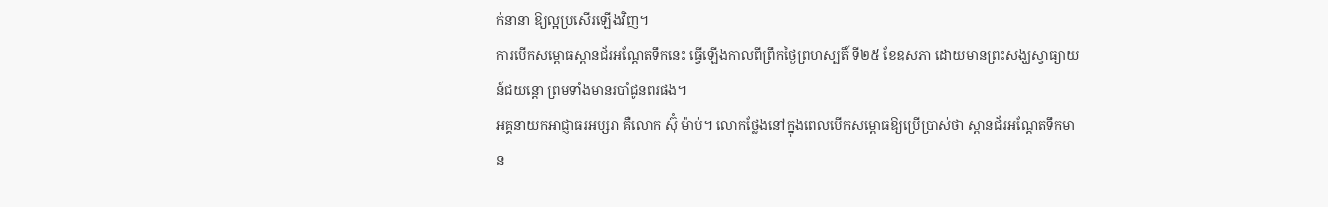ក់នានា ឱ្យល្អប្រសើរឡើងវិញ។
ការបើកសម្ពោធស្ពានជ័រអណ្ដែតទឹកនេះ ធ្វើឡើងកាលពីព្រឹកថ្ងៃព្រហស្បតិ៍ ទី២៥ ខែឧសភា ដោយមានព្រះសង្ឃស្វាធ្យាយន៍ជយន្តោ ព្រមទាំងមានរបាំជូនពរផង។
អគ្គនាយកអាជ្ញាធរអប្សរា គឺលោក ស៊ុំ ម៉ាប់។ លោកថ្លែងនៅក្នុងពេលបើកសម្ពោធឱ្យប្រើប្រាស់ថា ស្ពានជ័រអណ្ដែតទឹកមាន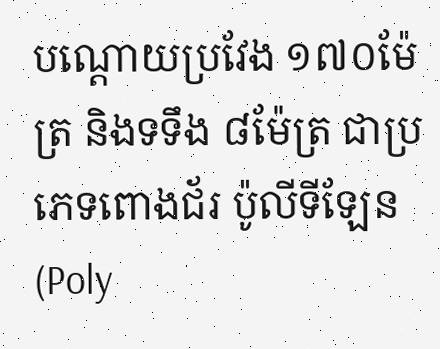បណ្ដោយប្រវែង ១៧០ម៉ែត្រ និងទទឹង ៨ម៉ែត្រ ជាប្រភេទពោងជ័រ ប៉ូលីទីឡែន (Poly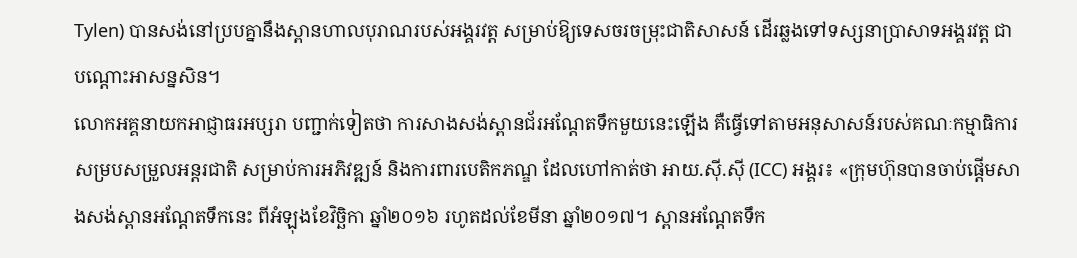Tylen) បានសង់នៅប្របគ្នានឹងស្ពានហាលបុរាណរបស់អង្គរវត្ត សម្រាប់ឱ្យទេសចរចម្រុះជាតិសាសន៍ ដើរឆ្លងទៅទស្សនាប្រាសាទអង្គរវត្ត ជាបណ្ដោះអាសន្នសិន។
លោកអគ្គនាយកអាជ្ញាធរអប្សរា បញ្ជាក់ទៀតថា ការសាងសង់ស្ពានជ័រអណ្ដែតទឹកមួយនេះឡើង គឺធ្វើទៅតាមអនុសាសន៍របស់គណៈកម្មាធិការសម្របសម្រួលអន្តរជាតិ សម្រាប់ការអភិវឌ្ឍន៍ និងការពារបេតិកភណ្ឌ ដែលហៅកាត់ថា អាយ.ស៊ី.ស៊ី (ICC) អង្គរ៖ «ក្រុមហ៊ុនបានចាប់ផ្ដើមសាងសង់ស្ពានអណ្ដែតទឹកនេះ ពីអំឡុងខែវិច្ឆិកា ឆ្នាំ២០១៦ រហូតដល់ខែមីនា ឆ្នាំ២០១៧។ ស្ពានអណ្ដែតទឹក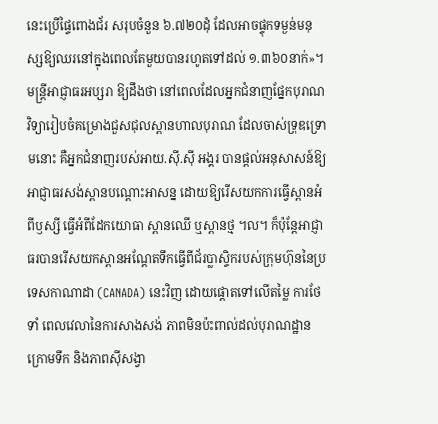នេះប្រើផ្ទៃពោងជ័រ សរុបចំនួន ៦.៧២០ដុំ ដែលអាចផ្ទុកទម្ងន់មនុស្សឱ្យឈរនៅក្នុងពេលតែមួយបានរហូតទៅដល់ ១.៣៦០នាក់»។
មន្ត្រីអាជ្ញាធរអប្សរា ឱ្យដឹងថា នៅពេលដែលអ្នកជំនាញផ្នែកបុរាណវិទ្យារៀបចំគម្រោងជួសជុលស្ពានហាលបុរាណ ដែលចាស់ទ្រុឌទ្រោមនោះ គឺអ្នកជំនាញរបស់អាយ.ស៊ី.ស៊ី អង្គរ បានផ្ដល់អនុសាសន៍ឱ្យអាជ្ញាធរសង់ស្ពានបណ្ដោះអាសន្ន ដោយឱ្យរើសយកការធ្វើស្ពានអំពីឫស្សី ធ្វើអំពីដែកយោធា ស្ពានឈើ ឬស្ពានថ្ម ។ល។ ក៏ប៉ុន្តែអាជ្ញាធរបានរើសយកស្ពានអណ្ដែតទឹកធ្វើពីជ័រប្លាស្ទិករបស់ក្រុមហ៊ុននៃប្រទេសកាណាដា (CANADA) នេះវិញ ដោយផ្ដោតទៅលើតម្លៃ ការថែទាំ ពេលវេលានៃការសាងសង់ ភាពមិនប៉ះពាល់ដល់បុរាណដ្ឋានក្រោមទឹក និងភាពស៊ីសង្វា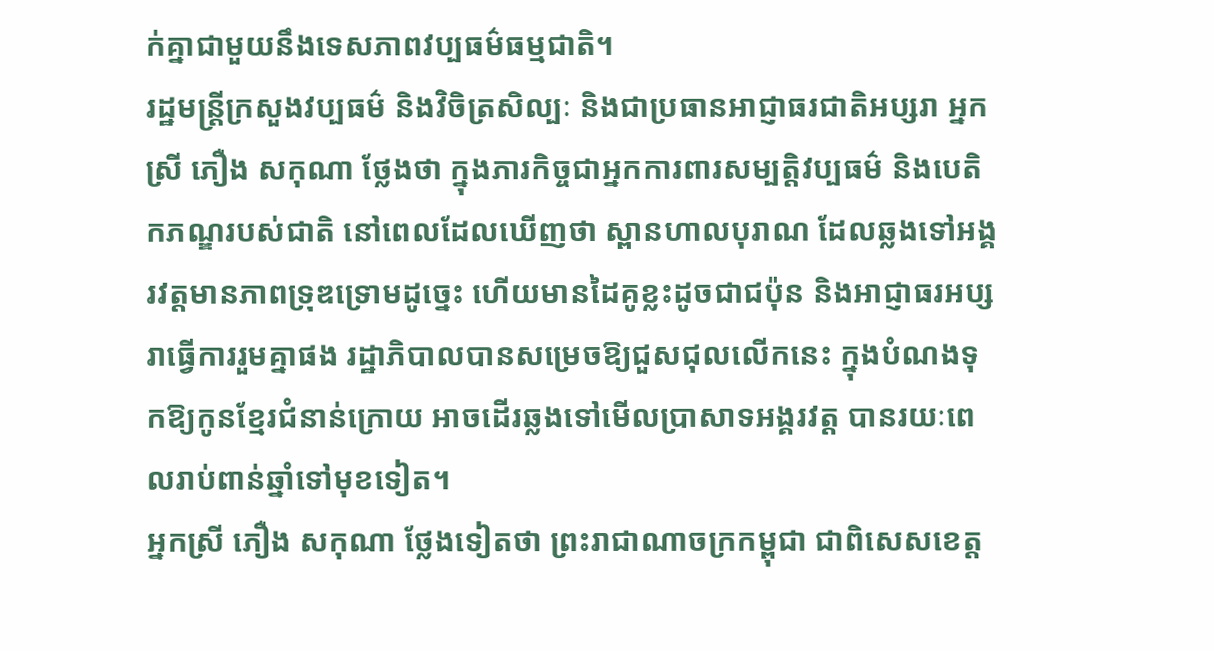ក់គ្នាជាមួយនឹងទេសភាពវប្បធម៌ធម្មជាតិ។
រដ្ឋមន្ត្រីក្រសួងវប្បធម៌ និងវិចិត្រសិល្បៈ និងជាប្រធានអាជ្ញាធរជាតិអប្សរា អ្នកស្រី ភឿង សកុណា ថ្លែងថា ក្នុងភារកិច្ចជាអ្នកការពារសម្បត្តិវប្បធម៌ និងបេតិកភណ្ឌរបស់ជាតិ នៅពេលដែលឃើញថា ស្ពានហាលបុរាណ ដែលឆ្លងទៅអង្គរវត្តមានភាពទ្រុឌទ្រោមដូច្នេះ ហើយមានដៃគូខ្លះដូចជាជប៉ុន និងអាជ្ញាធរអប្សរាធ្វើការរួមគ្នាផង រដ្ឋាភិបាលបានសម្រេចឱ្យជួសជុលលើកនេះ ក្នុងបំណងទុកឱ្យកូនខ្មែរជំនាន់ក្រោយ អាចដើរឆ្លងទៅមើលប្រាសាទអង្គរវត្ត បានរយៈពេលរាប់ពាន់ឆ្នាំទៅមុខទៀត។
អ្នកស្រី ភឿង សកុណា ថ្លែងទៀតថា ព្រះរាជាណាចក្រកម្ពុជា ជាពិសេសខេត្ត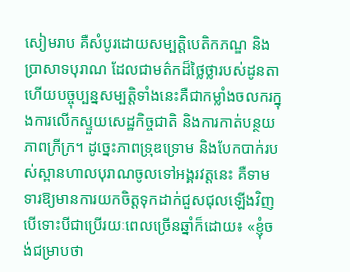សៀមរាប គឺសំបូរដោយសម្បត្តិបេតិកភណ្ឌ និងប្រាសាទបុរាណ ដែលជាមត៌កដ៏ថ្លៃថ្លារបស់ដូនតា ហើយបច្ចុប្បន្នសម្បត្តិទាំងនេះគឺជាកម្លាំងចលករក្នុងការលើកស្ទួយសេដ្ឋកិច្ចជាតិ និងការកាត់បន្ថយភាពក្រីក្រ។ ដូច្នេះភាពទ្រុឌទ្រោម និងបែកបាក់របស់ស្ពានហាលបុរាណចូលទៅអង្គរវត្តនេះ គឺទាមទារឱ្យមានការយកចិត្តទុកដាក់ជួសជុលឡើងវិញ បើទោះបីជាប្រើរយៈពេលច្រើនឆ្នាំក៏ដោយ៖ «ខ្ញុំចង់ជម្រាបថា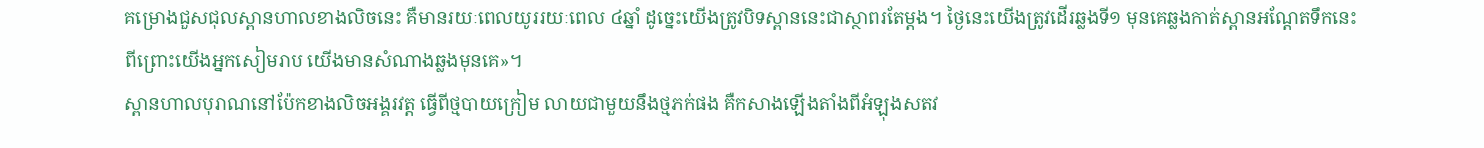គម្រោងជួសជុលស្ពានហាលខាងលិចនេះ គឺមានរយៈពេលយូររយៈពេល ៤ឆ្នាំ ដូច្នេះយើងត្រូវបិទស្ពាននេះជាស្ថាពរតែម្ដង។ ថ្ងៃនេះយើងត្រូវដើរឆ្លងទី១ មុនគេឆ្លងកាត់ស្ពានអណ្ដែតទឹកនេះ ពីព្រោះយើងអ្នកសៀមរាប យើងមានសំណាងឆ្លងមុនគេ»។
ស្ពានហាលបុរាណនៅប៉ែកខាងលិចអង្គរវត្ត ធ្វើពីថ្មបាយក្រៀម លាយជាមួយនឹងថ្មភក់ផង គឺកសាងឡើងតាំងពីអំឡុងសតវ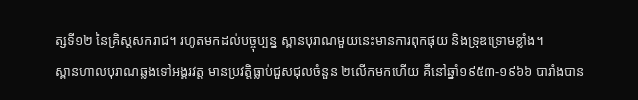ត្សទី១២ នៃគ្រិស្តសករាជ។ រហូតមកដល់បច្ចុប្បន្ន ស្ពានបុរាណមួយនេះមានការពុកផុយ និងទ្រុឌទ្រោមខ្លាំង។
ស្ពានហាលបុរាណឆ្លងទៅអង្គរវត្ត មានប្រវត្តិធ្លាប់ជួសជុលចំនួន ២លើកមកហើយ គឺនៅឆ្នាំ១៩៥៣-១៩៦៦ បារាំងបាន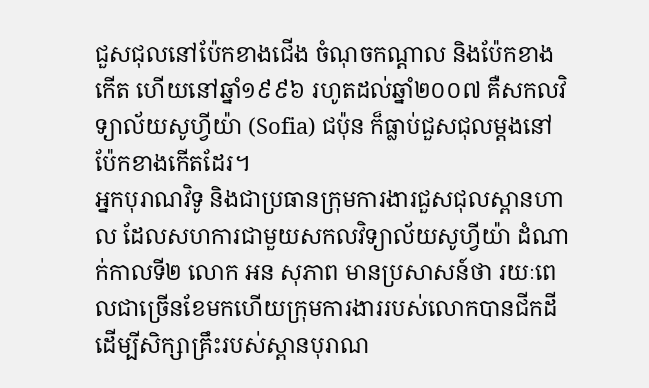ជួសជុលនៅប៉ែកខាងជើង ចំណុចកណ្ដាល និងប៉ែកខាងកើត ហើយនៅឆ្នាំ១៩៩៦ រហូតដល់ឆ្នាំ២០០៧ គឺសកលវិទ្យាល័យសូហ្វីយ៉ា (Sofia) ជប៉ុន ក៏ធ្លាប់ជួសជុលម្ដងនៅប៉ែកខាងកើតដែរ។
អ្នកបុរាណវិទូ និងជាប្រធានក្រុមការងារជួសជុលស្ពានហាល ដែលសហការជាមួយសកលវិទ្យាល័យសូហ្វីយ៉ា ដំណាក់កាលទី២ លោក អន សុភាព មានប្រសាសន៍ថា រយៈពេលជាច្រើនខែមកហើយក្រុមការងាររបស់លោកបានជីកដីដើម្បីសិក្សាគ្រឹះរបស់ស្ពានបុរាណ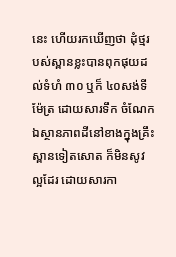នេះ ហើយរកឃើញថា ដុំថ្មរបស់ស្ពានខ្លះបានពុកផុយដល់ទំហំ ៣០ ឬក៏ ៤០សង់ទីម៉ែត្រ ដោយសារទឹក ចំណែកឯស្ថានភាពដីនៅខាងក្នុងគ្រឹះស្ពានទៀតសោត ក៏មិនសូវល្អដែរ ដោយសារកា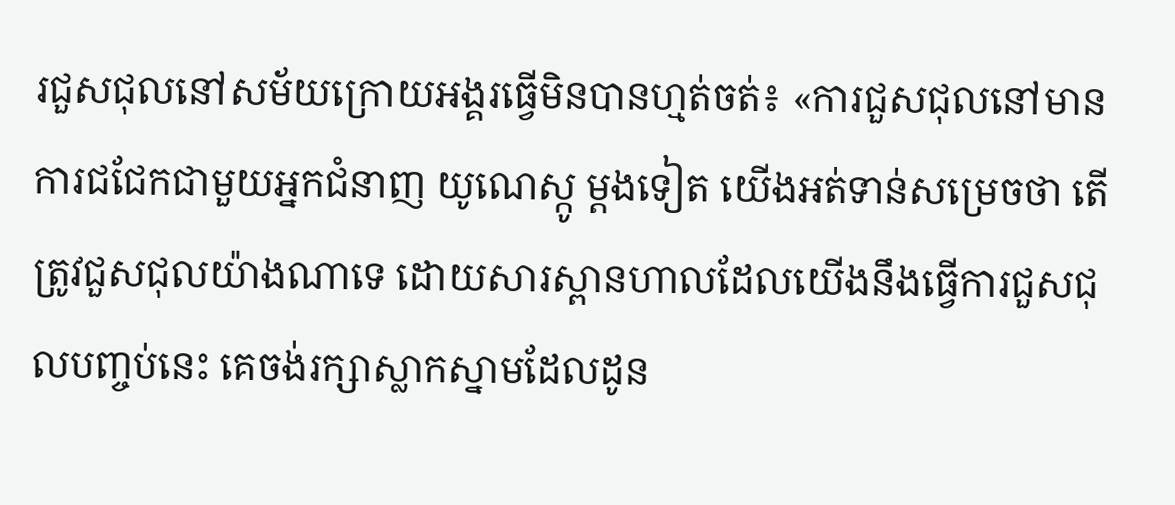រជួសជុលនៅសម័យក្រោយអង្គរធ្វើមិនបានហ្មត់ចត់៖ «ការជួសជុលនៅមានការជជែកជាមួយអ្នកជំនាញ យូណេស្កូ ម្ដងទៀត យើងអត់ទាន់សម្រេចថា តើត្រូវជួសជុលយ៉ាងណាទេ ដោយសារស្ពានហាលដែលយើងនឹងធ្វើការជួសជុលបញ្ចប់នេះ គេចង់រក្សាស្លាកស្នាមដែលដូន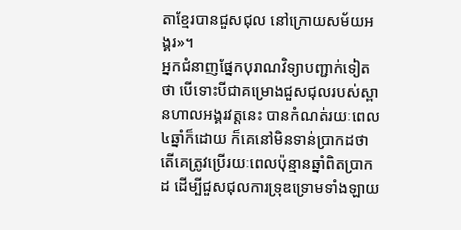តាខ្មែរបានជួសជុល នៅក្រោយសម័យអង្គរ»។
អ្នកជំនាញផ្នែកបុរាណវិទ្យាបញ្ជាក់ទៀតថា បើទោះបីជាគម្រោងជួសជុលរបស់ស្ពានហាលអង្គរវត្តនេះ បានកំណត់រយៈពេល ៤ឆ្នាំក៏ដោយ ក៏គេនៅមិនទាន់ប្រាកដថា តើគេត្រូវប្រើរយៈពេលប៉ុន្មានឆ្នាំពិតប្រាកដ ដើម្បីជួសជុលការទ្រុឌទ្រោមទាំងឡាយ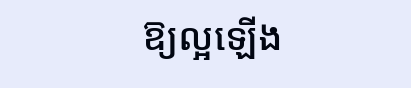ឱ្យល្អឡើង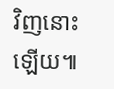វិញនោះឡើយ៕